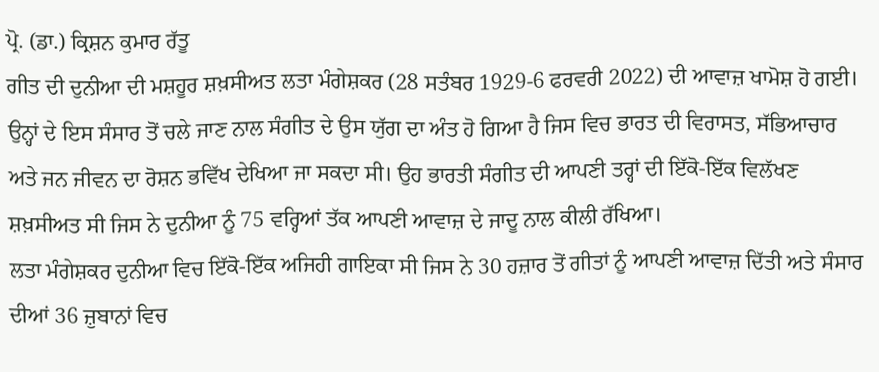ਪ੍ਰੋ. (ਡਾ.) ਕ੍ਰਿਸ਼ਨ ਕੁਮਾਰ ਰੱਤੂ
ਗੀਤ ਦੀ ਦੁਨੀਆ ਦੀ ਮਸ਼ਹੂਰ ਸ਼ਖ਼ਸੀਅਤ ਲਤਾ ਮੰਗੇਸ਼ਕਰ (28 ਸਤੰਬਰ 1929-6 ਫਰਵਰੀ 2022) ਦੀ ਆਵਾਜ਼ ਖਾਮੋਸ਼ ਹੋ ਗਈ। ਉਨ੍ਹਾਂ ਦੇ ਇਸ ਸੰਸਾਰ ਤੋਂ ਚਲੇ ਜਾਣ ਨਾਲ ਸੰਗੀਤ ਦੇ ਉਸ ਯੁੱਗ ਦਾ ਅੰਤ ਹੋ ਗਿਆ ਹੈ ਜਿਸ ਵਿਚ ਭਾਰਤ ਦੀ ਵਿਰਾਸਤ, ਸੱਭਿਆਚਾਰ ਅਤੇ ਜਨ ਜੀਵਨ ਦਾ ਰੋਸ਼ਨ ਭਵਿੱਖ ਦੇਖਿਆ ਜਾ ਸਕਦਾ ਸੀ। ਉਹ ਭਾਰਤੀ ਸੰਗੀਤ ਦੀ ਆਪਣੀ ਤਰ੍ਹਾਂ ਦੀ ਇੱਕੋ-ਇੱਕ ਵਿਲੱਖਣ ਸ਼ਖ਼ਸੀਅਤ ਸੀ ਜਿਸ ਨੇ ਦੁਨੀਆ ਨੂੰ 75 ਵਰ੍ਹਿਆਂ ਤੱਕ ਆਪਣੀ ਆਵਾਜ਼ ਦੇ ਜਾਦੂ ਨਾਲ ਕੀਲੀ ਰੱਖਿਆ।
ਲਤਾ ਮੰਗੇਸ਼ਕਰ ਦੁਨੀਆ ਵਿਚ ਇੱਕੋ-ਇੱਕ ਅਜਿਹੀ ਗਾਇਕਾ ਸੀ ਜਿਸ ਨੇ 30 ਹਜ਼ਾਰ ਤੋਂ ਗੀਤਾਂ ਨੂੰ ਆਪਣੀ ਆਵਾਜ਼ ਦਿੱਤੀ ਅਤੇ ਸੰਸਾਰ ਦੀਆਂ 36 ਜ਼ੁਬਾਨਾਂ ਵਿਚ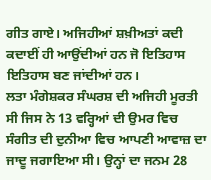ਗੀਤ ਗਾਏ। ਅਜਿਹੀਆਂ ਸ਼ਖ਼ੀਅਤਾਂ ਕਦੀ ਕਦਾਈਂ ਹੀ ਆਉਂਦੀਆਂ ਹਨ ਜੋ ਇਤਿਹਾਸ ਇਤਿਹਾਸ ਬਣ ਜਾਂਦੀਆਂ ਹਨ।
ਲਤਾ ਮੰਗੇਸ਼ਕਰ ਸੰਘਰਸ਼ ਦੀ ਅਜਿਹੀ ਮੂਰਤੀ ਸੀ ਜਿਸ ਨੇ 13 ਵਰ੍ਹਿਆਂ ਦੀ ਉਮਰ ਵਿਚ ਸੰਗੀਤ ਦੀ ਦੁਨੀਆ ਵਿਚ ਆਪਣੀ ਆਵਾਜ਼ ਦਾ ਜਾਦੂ ਜਗਾਇਆ ਸੀ। ਉਨ੍ਹਾਂ ਦਾ ਜਨਮ 28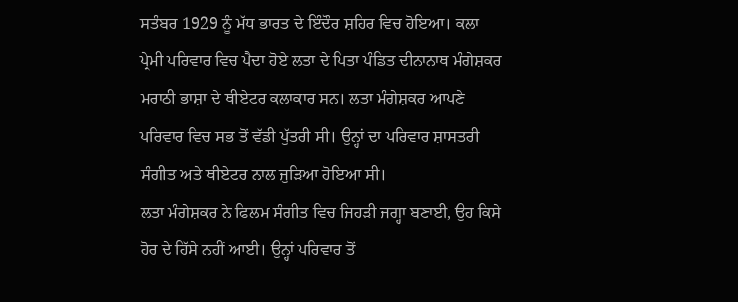ਸਤੰਬਰ 1929 ਨੂੰ ਮੱਧ ਭਾਰਤ ਦੇ ਇੰਦੌਰ ਸ਼ਹਿਰ ਵਿਚ ਹੋਇਆ। ਕਲਾ ਪ੍ਰੇਮੀ ਪਰਿਵਾਰ ਵਿਚ ਪੈਦਾ ਹੋਏ ਲਤਾ ਦੇ ਪਿਤਾ ਪੰਡਿਤ ਦੀਨਾਨਾਥ ਮੰਗੇਸ਼ਕਰ ਮਰਾਠੀ ਭਾਸ਼ਾ ਦੇ ਥੀਏਟਰ ਕਲਾਕਾਰ ਸਨ। ਲਤਾ ਮੰਗੇਸ਼ਕਰ ਆਪਣੇ ਪਰਿਵਾਰ ਵਿਚ ਸਭ ਤੋਂ ਵੱਡੀ ਪੁੱਤਰੀ ਸੀ। ਉਨ੍ਹਾਂ ਦਾ ਪਰਿਵਾਰ ਸ਼ਾਸਤਰੀ ਸੰਗੀਤ ਅਤੇ ਥੀਏਟਰ ਨਾਲ ਜੁੜਿਆ ਹੋਇਆ ਸੀ।
ਲਤਾ ਮੰਗੇਸ਼ਕਰ ਨੇ ਫਿਲਮ ਸੰਗੀਤ ਵਿਚ ਜਿਹੜੀ ਜਗ੍ਹਾ ਬਣਾਈ, ਉਹ ਕਿਸੇ ਹੋਰ ਦੇ ਹਿੱਸੇ ਨਹੀਂ ਆਈ। ਉਨ੍ਹਾਂ ਪਰਿਵਾਰ ਤੋਂ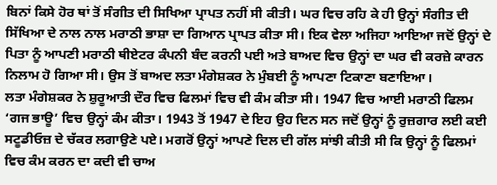ਬਿਨਾਂ ਕਿਸੇ ਹੋਰ ਥਾਂ ਤੋਂ ਸੰਗੀਤ ਦੀ ਸਿਖਿਆ ਪ੍ਰਾਪਤ ਨਹੀਂ ਸੀ ਕੀਤੀ। ਘਰ ਵਿਚ ਰਹਿ ਕੇ ਹੀ ਉਨ੍ਹਾਂ ਸੰਗੀਤ ਦੀ ਸਿੱਖਿਆ ਦੇ ਨਾਲ ਨਾਲ ਮਰਾਠੀ ਭਾਸ਼ਾ ਦਾ ਗਿਆਨ ਪ੍ਰਾਪਤ ਕੀਤਾ ਸੀ। ਇਕ ਵੇਲਾ ਅਜਿਹਾ ਆਇਆ ਜਦੋਂ ਉਨ੍ਹਾਂ ਦੇ ਪਿਤਾ ਨੂੰ ਆਪਣੀ ਮਰਾਠੀ ਥੀਏਟਰ ਕੰਪਨੀ ਬੰਦ ਕਰਨੀ ਪਈ ਅਤੇ ਬਾਅਦ ਵਿਚ ਉਨ੍ਹਾਂ ਦਾ ਘਰ ਵੀ ਕਰਜ਼ੇ ਕਾਰਨ ਨਿਲਾਮ ਹੋ ਗਿਆ ਸੀ। ਉਸ ਤੋਂ ਬਾਅਦ ਲਤਾ ਮੰਗੇਸ਼ਕਰ ਨੇ ਮੁੰਬਈ ਨੂੰ ਆਪਣਾ ਟਿਕਾਣਾ ਬਣਾਇਆ।
ਲਤਾ ਮੰਗੇਸ਼ਕਰ ਨੇ ਸ਼ੁਰੂਆਤੀ ਦੌਰ ਵਿਚ ਫਿਲਮਾਂ ਵਿਚ ਵੀ ਕੰਮ ਕੀਤਾ ਸੀ। 1947 ਵਿਚ ਆਈ ਮਰਾਠੀ ਫਿਲਮ ‘ਗਜ ਭਾਊ’ ਵਿਚ ਉਨ੍ਹਾਂ ਕੰਮ ਕੀਤਾ। 1943 ਤੋਂ 1947 ਦੇ ਇਹ ਉਹ ਦਿਨ ਸਨ ਜਦੋਂ ਉਨ੍ਹਾਂ ਨੂੰ ਰੁਜ਼ਗਾਰ ਲਈ ਕਈ ਸਟੂਡੀਓਜ਼ ਦੇ ਚੱਕਰ ਲਗਾਉਣੇ ਪਏ। ਮਗਰੋਂ ਉਨ੍ਹਾਂ ਆਪਣੇ ਦਿਲ ਦੀ ਗੱਲ ਸਾਂਝੀ ਕੀਤੀ ਸੀ ਕਿ ਉਨ੍ਹਾਂ ਨੂੰ ਫਿਲਮਾਂ ਵਿਚ ਕੰਮ ਕਰਨ ਦਾ ਕਦੀ ਵੀ ਚਾਅ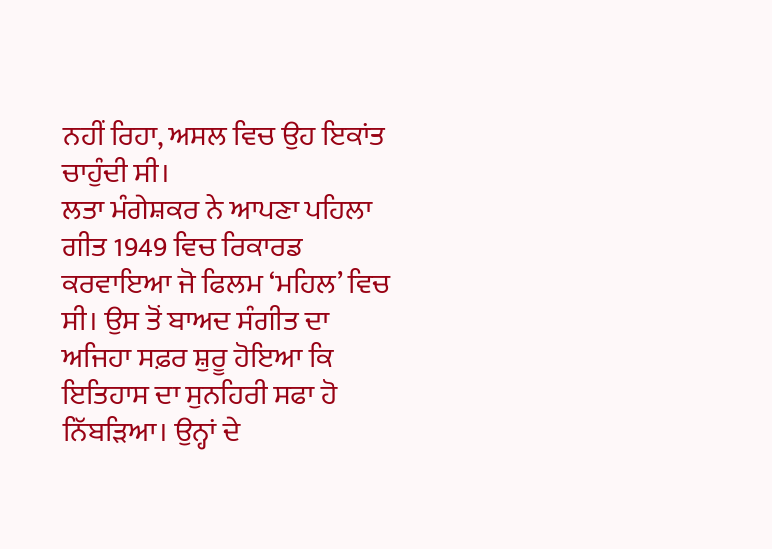ਨਹੀਂ ਰਿਹਾ, ਅਸਲ ਵਿਚ ਉਹ ਇਕਾਂਤ ਚਾਹੁੰਦੀ ਸੀ।
ਲਤਾ ਮੰਗੇਸ਼ਕਰ ਨੇ ਆਪਣਾ ਪਹਿਲਾ ਗੀਤ 1949 ਵਿਚ ਰਿਕਾਰਡ ਕਰਵਾਇਆ ਜੋ ਫਿਲਮ ‘ਮਹਿਲ’ ਵਿਚ ਸੀ। ਉਸ ਤੋਂ ਬਾਅਦ ਸੰਗੀਤ ਦਾ ਅਜਿਹਾ ਸਫ਼ਰ ਸ਼ੁਰੂ ਹੋਇਆ ਕਿ ਇਤਿਹਾਸ ਦਾ ਸੁਨਹਿਰੀ ਸਫਾ ਹੋ ਨਿੱਬੜਿਆ। ਉਨ੍ਹਾਂ ਦੇ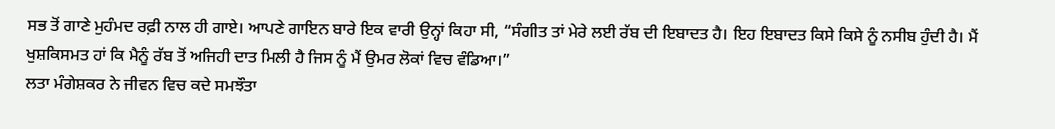ਸਭ ਤੋਂ ਗਾਣੇ ਮੁਹੰਮਦ ਰਫ਼ੀ ਨਾਲ ਹੀ ਗਾਏ। ਆਪਣੇ ਗਾਇਨ ਬਾਰੇ ਇਕ ਵਾਰੀ ਉਨ੍ਹਾਂ ਕਿਹਾ ਸੀ, “ਸੰਗੀਤ ਤਾਂ ਮੇਰੇ ਲਈ ਰੱਬ ਦੀ ਇਬਾਦਤ ਹੈ। ਇਹ ਇਬਾਦਤ ਕਿਸੇ ਕਿਸੇ ਨੂੰ ਨਸੀਬ ਹੁੰਦੀ ਹੈ। ਮੈਂ ਖੁਸ਼ਕਿਸਮਤ ਹਾਂ ਕਿ ਮੈਨੂੰ ਰੱਬ ਤੋਂ ਅਜਿਹੀ ਦਾਤ ਮਿਲੀ ਹੈ ਜਿਸ ਨੂੰ ਮੈਂ ਉਮਰ ਲੋਕਾਂ ਵਿਚ ਵੰਡਿਆ।”
ਲਤਾ ਮੰਗੇਸ਼ਕਰ ਨੇ ਜੀਵਨ ਵਿਚ ਕਦੇ ਸਮਝੌਤਾ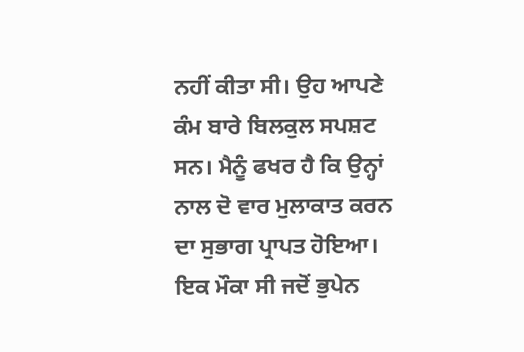ਨਹੀਂ ਕੀਤਾ ਸੀ। ਉਹ ਆਪਣੇ ਕੰਮ ਬਾਰੇ ਬਿਲਕੁਲ ਸਪਸ਼ਟ ਸਨ। ਮੈਨੂੰ ਫਖਰ ਹੈ ਕਿ ਉਨ੍ਹਾਂ ਨਾਲ ਦੋ ਵਾਰ ਮੁਲਾਕਾਤ ਕਰਨ ਦਾ ਸੁਭਾਗ ਪ੍ਰਾਪਤ ਹੋਇਆ। ਇਕ ਮੌਕਾ ਸੀ ਜਦੋਂ ਭੁਪੇਨ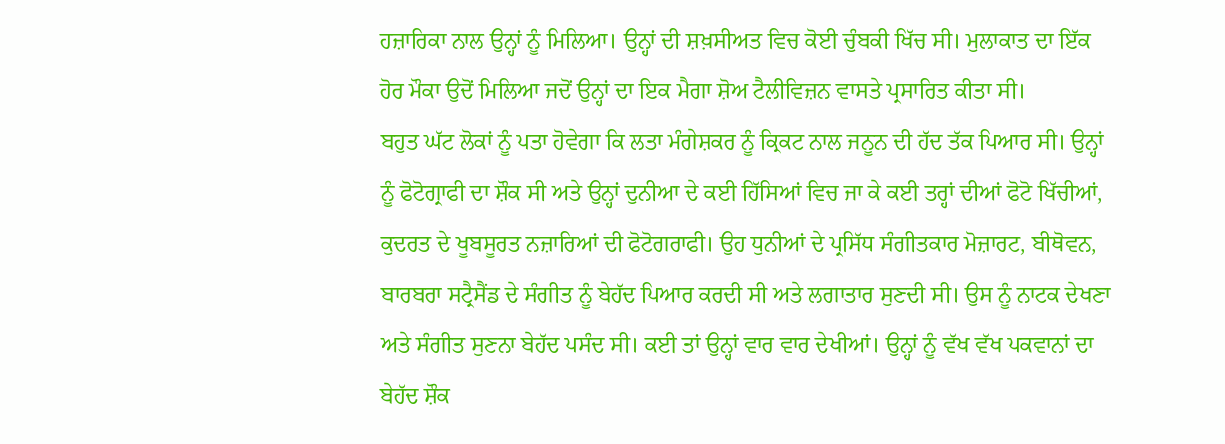ਹਜ਼ਾਰਿਕਾ ਨਾਲ ਉਨ੍ਹਾਂ ਨੂੰ ਮਿਲਿਆ। ਉਨ੍ਹਾਂ ਦੀ ਸ਼ਖ਼ਸੀਅਤ ਵਿਚ ਕੋਈ ਚੁੰਬਕੀ ਖਿੱਚ ਸੀ। ਮੁਲਾਕਾਤ ਦਾ ਇੱਕ ਹੋਰ ਮੌਕਾ ਉਦੋਂ ਮਿਲਿਆ ਜਦੋਂ ਉਨ੍ਹਾਂ ਦਾ ਇਕ ਮੈਗਾ ਸ਼ੋਅ ਟੈਲੀਵਿਜ਼ਨ ਵਾਸਤੇ ਪ੍ਰਸਾਰਿਤ ਕੀਤਾ ਸੀ।
ਬਹੁਤ ਘੱਟ ਲੋਕਾਂ ਨੂੰ ਪਤਾ ਹੋਵੇਗਾ ਕਿ ਲਤਾ ਮੰਗੇਸ਼ਕਰ ਨੂੰ ਕ੍ਰਿਕਟ ਨਾਲ ਜਨੂਨ ਦੀ ਹੱਦ ਤੱਕ ਪਿਆਰ ਸੀ। ਉਨ੍ਹਾਂ ਨੂੰ ਫੋਟੋਗ੍ਰਾਫੀ ਦਾ ਸ਼ੌਕ ਸੀ ਅਤੇ ਉਨ੍ਹਾਂ ਦੁਨੀਆ ਦੇ ਕਈ ਹਿੱਸਿਆਂ ਵਿਚ ਜਾ ਕੇ ਕਈ ਤਰ੍ਹਾਂ ਦੀਆਂ ਫੋਟੋ ਖਿੱਚੀਆਂ, ਕੁਦਰਤ ਦੇ ਖੂਬਸੂਰਤ ਨਜ਼ਾਰਿਆਂ ਦੀ ਫੋਟੋਗਰਾਫੀ। ਉਹ ਧੁਨੀਆਂ ਦੇ ਪ੍ਰਸਿੱਧ ਸੰਗੀਤਕਾਰ ਮੋਜ਼ਾਰਟ, ਬੀਥੋਵਨ, ਬਾਰਬਰਾ ਸਟ੍ਰੈਸੈਂਡ ਦੇ ਸੰਗੀਤ ਨੂੰ ਬੇਹੱਦ ਪਿਆਰ ਕਰਦੀ ਸੀ ਅਤੇ ਲਗਾਤਾਰ ਸੁਣਦੀ ਸੀ। ਉਸ ਨੂੰ ਨਾਟਕ ਦੇਖਣਾ ਅਤੇ ਸੰਗੀਤ ਸੁਣਨਾ ਬੇਹੱਦ ਪਸੰਦ ਸੀ। ਕਈ ਤਾਂ ਉਨ੍ਹਾਂ ਵਾਰ ਵਾਰ ਦੇਖੀਆਂ। ਉਨ੍ਹਾਂ ਨੂੰ ਵੱਖ ਵੱਖ ਪਕਵਾਨਾਂ ਦਾ ਬੇਹੱਦ ਸ਼ੌਕ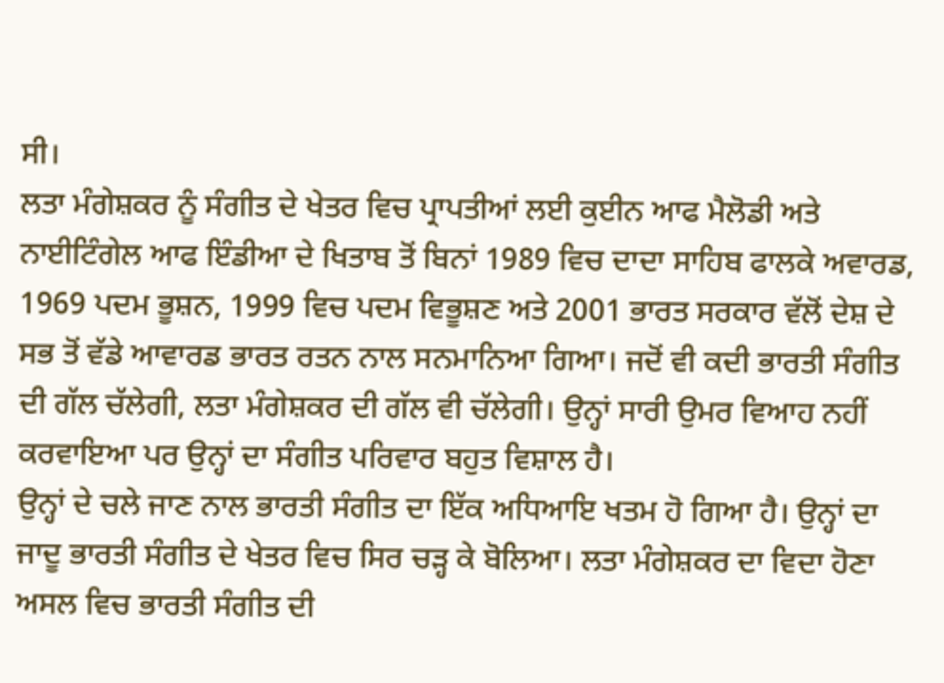ਸੀ।
ਲਤਾ ਮੰਗੇਸ਼ਕਰ ਨੂੰ ਸੰਗੀਤ ਦੇ ਖੇਤਰ ਵਿਚ ਪ੍ਰਾਪਤੀਆਂ ਲਈ ਕੁਈਨ ਆਫ ਮੈਲੋਡੀ ਅਤੇ ਨਾਈਟਿੰਗੇਲ ਆਫ ਇੰਡੀਆ ਦੇ ਖਿਤਾਬ ਤੋਂ ਬਿਨਾਂ 1989 ਵਿਚ ਦਾਦਾ ਸਾਹਿਬ ਫਾਲਕੇ ਅਵਾਰਡ, 1969 ਪਦਮ ਭੂਸ਼ਨ, 1999 ਵਿਚ ਪਦਮ ਵਿਭੂਸ਼ਣ ਅਤੇ 2001 ਭਾਰਤ ਸਰਕਾਰ ਵੱਲੋਂ ਦੇਸ਼ ਦੇ ਸਭ ਤੋਂ ਵੱਡੇ ਆਵਾਰਡ ਭਾਰਤ ਰਤਨ ਨਾਲ ਸਨਮਾਨਿਆ ਗਿਆ। ਜਦੋਂ ਵੀ ਕਦੀ ਭਾਰਤੀ ਸੰਗੀਤ ਦੀ ਗੱਲ ਚੱਲੇਗੀ, ਲਤਾ ਮੰਗੇਸ਼ਕਰ ਦੀ ਗੱਲ ਵੀ ਚੱਲੇਗੀ। ਉਨ੍ਹਾਂ ਸਾਰੀ ਉਮਰ ਵਿਆਹ ਨਹੀਂ ਕਰਵਾਇਆ ਪਰ ਉਨ੍ਹਾਂ ਦਾ ਸੰਗੀਤ ਪਰਿਵਾਰ ਬਹੁਤ ਵਿਸ਼ਾਲ ਹੈ।
ਉਨ੍ਹਾਂ ਦੇ ਚਲੇ ਜਾਣ ਨਾਲ ਭਾਰਤੀ ਸੰਗੀਤ ਦਾ ਇੱਕ ਅਧਿਆਇ ਖਤਮ ਹੋ ਗਿਆ ਹੈ। ਉਨ੍ਹਾਂ ਦਾ ਜਾਦੂ ਭਾਰਤੀ ਸੰਗੀਤ ਦੇ ਖੇਤਰ ਵਿਚ ਸਿਰ ਚੜ੍ਹ ਕੇ ਬੋਲਿਆ। ਲਤਾ ਮੰਗੇਸ਼ਕਰ ਦਾ ਵਿਦਾ ਹੋਣਾ ਅਸਲ ਵਿਚ ਭਾਰਤੀ ਸੰਗੀਤ ਦੀ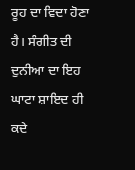ਰੂਹ ਦਾ ਵਿਦਾ ਹੋਣਾ ਹੈ। ਸੰਗੀਤ ਦੀ ਦੁਨੀਆ ਦਾ ਇਹ ਘਾਟਾ ਸ਼ਾਇਦ ਹੀ ਕਦੇ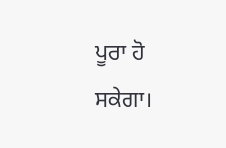ਪੂਰਾ ਹੋ ਸਕੇਗਾ।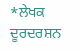*ਲੇਖਕ ਦੂਰਦਰਸ਼ਨ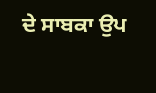ਦੇ ਸਾਬਕਾ ਉਪ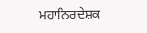ਮਹਾਨਿਰਦੇਸ਼ਕ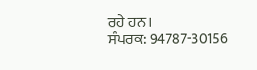ਰਹੇ ਹਨ।
ਸੰਪਰਕ: 94787-30156